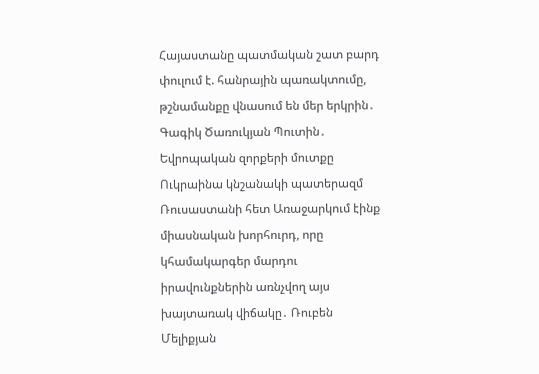Հայաստանը պատմական շատ բարդ փուլում է. հանրային պառակտումը, թշնամանքը վնասում են մեր երկրին․ Գագիկ Ծառուկյան Պուտին․ Եվրոպական զորքերի մուտքը Ուկրաինա կնշանակի պատերազմ Ռուսաստանի հետ Առաջարկում էինք միասնական խորհուրդ, որը կհամակարգեր մարդու իրավունքներին առնչվող այս խայտառակ վիճակը․ Ռուբեն Մելիքյան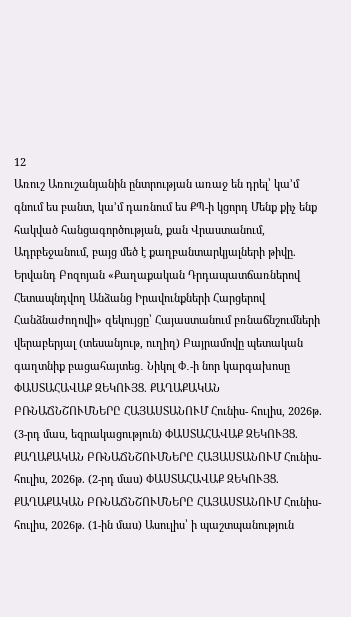12
Առուշ Առուշանյանին ընտրության առաջ են դրել՝ կա’մ գնում ես բանտ, կա’մ դառնում ես ՔՊ-ի կցորդ Մենք քիչ ենք հակված հանցագործության, քան Վրաստանում, Ադրբեջանում, բայց մեծ է քաղբանտարկյալների թիվը. Երվանդ Բոզոյան «Քաղաքական Դրդապատճառներով Հետապնդվող Անձանց Իրավունքների Հարցերով Հանձնաժողովի» զեկույցը՝ Հայաստանում բռնաճնշումների վերաբերյալ (տեսանյութ, ուղիղ) Բայրամովը պետական գաղտնիք բացահայտեց․ Նիկոլ Փ․-ի նոր կարգախոսը ՓԱՍՏԱՀԱՎԱՔ ԶԵԿՈՒՅՑ. ՔԱՂԱՔԱԿԱՆ ԲՌՆԱՃՆՇՈՒՄՆԵՐԸ ՀԱՅԱՍՏԱՆՈՒՄ Հունիս- հուլիս, 2026թ. (3-րդ մաս, եզրակացություն) ՓԱՍՏԱՀԱՎԱՔ ԶԵԿՈՒՅՑ. ՔԱՂԱՔԱԿԱՆ ԲՌՆԱՃՆՇՈՒՄՆԵՐԸ ՀԱՅԱՍՏԱՆՈՒՄ Հունիս- հուլիս, 2026թ. (2-րդ մաս) ՓԱՍՏԱՀԱՎԱՔ ԶԵԿՈՒՅՑ. ՔԱՂԱՔԱԿԱՆ ԲՌՆԱՃՆՇՈՒՄՆԵՐԸ ՀԱՅԱՍՏԱՆՈՒՄ Հունիս- հուլիս, 2026թ. (1-ին մաս) Ասուլիս՝ ի պաշտպանություն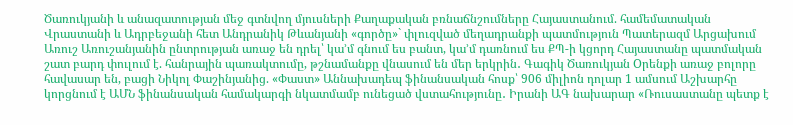Ծառուկյանի և անազատության մեջ գտնվող մյուսների Քաղաքական բռնաճնշումները Հայաստանում. համեմատական Վրաստանի և Ադրբեջանի հետ Անդրանիկ Թևանյանի «գործը»` փլուզված մեղադրանքի պատմություն Պատերազմ Արցախում
Առուշ Առուշանյանին ընտրության առաջ են դրել՝ կա’մ գնում ես բանտ, կա’մ դառնում ես ՔՊ-ի կցորդ Հայաստանը պատմական շատ բարդ փուլում է. հանրային պառակտումը, թշնամանքը վնասում են մեր երկրին․ Գագիկ Ծառուկյան Oրենքի առաջ բոլորը հավասար են, բացի Նիկոլ Փաշինյանից. «Փաստ» Աննախադեպ ֆինանսական հոսք՝ 906 միլիոն դոլար 1 ամսում Աշխարհը կորցնում է ԱՄՆ ֆինանսական համակարգի նկատմամբ ունեցած վստահությունը․ Իրանի ԱԳ նախարար «Ռուսաստանը պետք է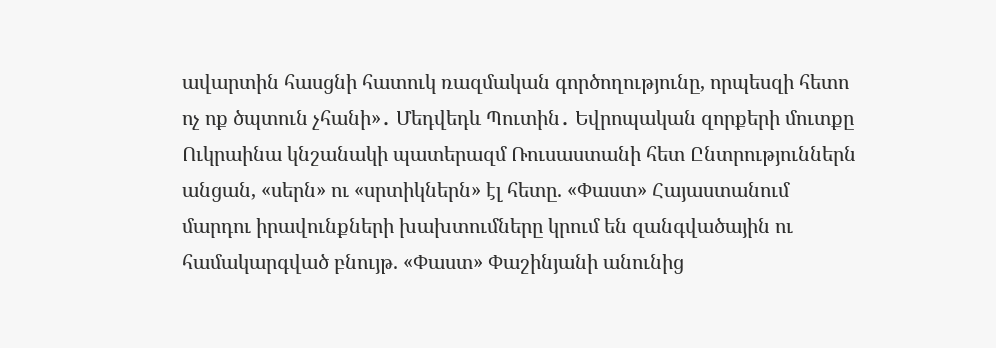ավարտին հասցնի հատուկ ռազմական գործողությունը, որպեսզի հետո ոչ ոք ծպտուն չհանի»․ Մեդվեդև Պուտին․ Եվրոպական զորքերի մուտքը Ուկրաինա կնշանակի պատերազմ Ռուսաստանի հետ Ընտրություններն անցան, «սերն» ու «սրտիկներն» էլ հետը. «Փաստ» Հայաստանում մարդու իրավունքների խախտումները կրում են զանգվածային ու համակարգված բնույթ. «Փաստ» Փաշինյանի անունից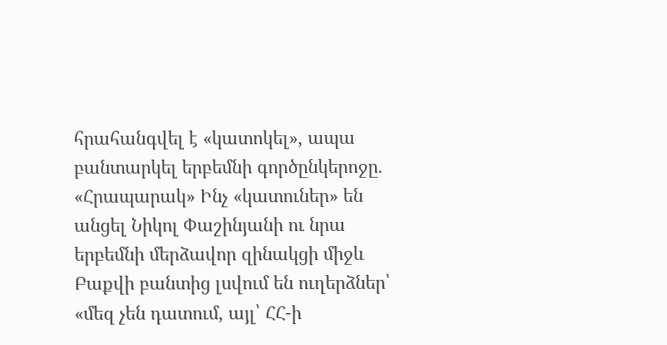հրահանգվել է «կատոկել», ապա բանտարկել երբեմնի գործընկերոջը. «Հրապարակ» Ինչ «կատուներ» են անցել Նիկոլ Փաշինյանի ու նրա երբեմնի մերձավոր զինակցի միջև Բաքվի բանտից լսվում են ուղերձներ՝ «մեզ չեն դատում, այլ՝ ՀՀ-ի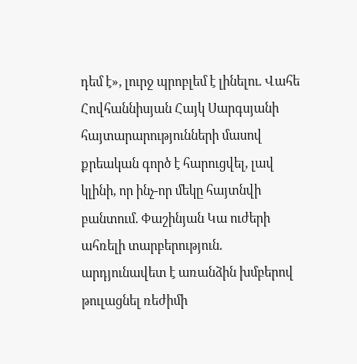դեմ է», լուրջ պրոբլեմ է լինելու. Վահե Հովհաննիսյան Հայկ Սարգսյանի հայտարարությունների մասով քրեական գործ է հարուցվել, լավ կլինի, որ ինչ-որ մեկը հայտնվի բանտում. Փաշինյան Կա ուժերի ահռելի տարբերություն. արդյունավետ է առանձին խմբերով թուլացնել ռեժիմի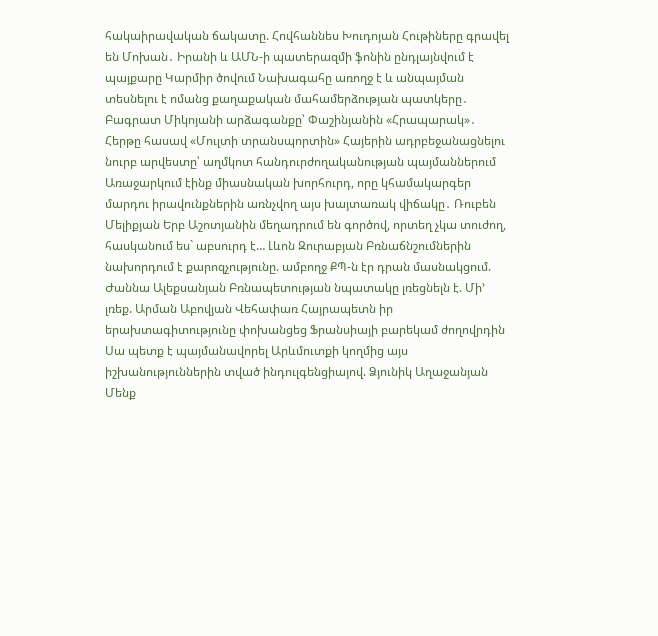հակաիրավական ճակատը. Հովհաննես Խուդոյան Հութիները գրավել են Մոխան․ Իրանի և ԱՄՆ-ի պատերազմի ֆոնին ընդլայնվում է պայքարը Կարմիր ծովում Նախագահը առողջ է և անպայման տեսնելու է ոմանց քաղաքական մահամերձության պատկերը․ Բագրատ Միկոյանի արձագանքը՝ Փաշինյանին «Հրապարակ»․ Հերթը հասավ «Մուլտի տրանսպորտին» Հայերին ադրբեջանացնելու նուրբ արվեստը՝ աղմկոտ հանդուրժողականության պայմաններում Առաջարկում էինք միասնական խորհուրդ, որը կհամակարգեր մարդու իրավունքներին առնչվող այս խայտառակ վիճակը․ Ռուբեն Մելիքյան Երբ Աշոտյանին մեղադրում են գործով, որտեղ չկա տուժող, հասկանում ես` աբսուրդ է… Լևոն Զուրաբյան Բռնաճնշումներին նախորդում է քարոզչությունը. ամբողջ ՔՊ-ն էր դրան մասնակցում. Ժաննա Ալեքսանյան Բռնապետության նպատակը լռեցնելն է. Մի’ լռեք. Արման Աբովյան Վեհափառ Հայրապետն իր երախտագիտությունը փոխանցեց Ֆրանսիայի բարեկամ ժողովրդին Սա պետք է պայմանավորել Արևմուտքի կողմից այս իշխանություններին տված ինդուլգենցիայով. Ձյունիկ Աղաջանյան Մենք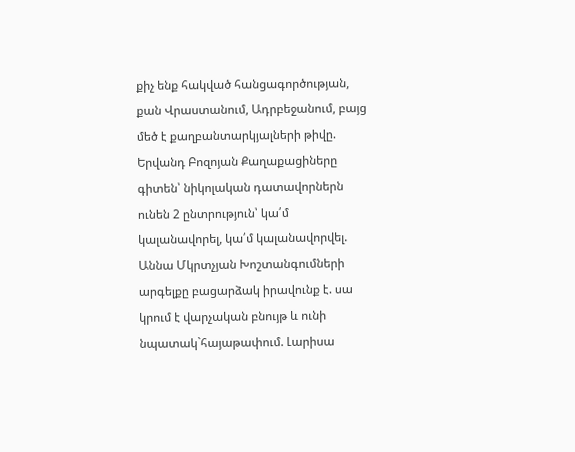քիչ ենք հակված հանցագործության, քան Վրաստանում, Ադրբեջանում, բայց մեծ է քաղբանտարկյալների թիվը. Երվանդ Բոզոյան Քաղաքացիները գիտեն՝ նիկոլական դատավորներն ունեն 2 ընտրություն՝ կա՛մ կալանավորել, կա՛մ կալանավորվել. Աննա Մկրտչյան Խոշտանգումների արգելքը բացարձակ իրավունք է. սա կրում է վարչական բնույթ և ունի նպատակ`հայաթափում. Լարիսա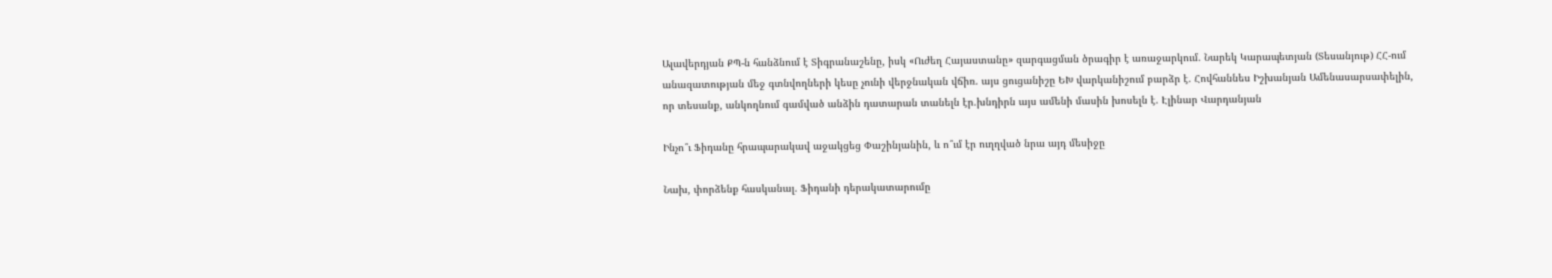Ալավերդյան ՔՊ-ն հանձնում է Տիգրանաշենը, իսկ «Ուժեղ Հայաստանը» զարգացման ծրագիր է առաջարկում. Նարեկ Կարապետյան (Տեսանյութ) ՀՀ-ում անազատության մեջ գտնվողների կեսը չունի վերջնական վճիռ. այս ցուցանիշը ԵԽ վարկանիշում բարձր է. Հովհաննես Իշխանյան Ամենասարսափելին, որ տեսանք, անկողնում գամված անձին դատարան տանելն էր.խնդիրն այս ամենի մասին խոսելն է. Էլինար Վարդանյան

Ինչո՞ւ Ֆիդանը հրապարակավ աջակցեց Փաշինյանին, և ո՞ւմ էր ուղղված նրա այդ մեսիջը

Նախ, փորձենք հասկանալ. Ֆիդանի դերակատարումը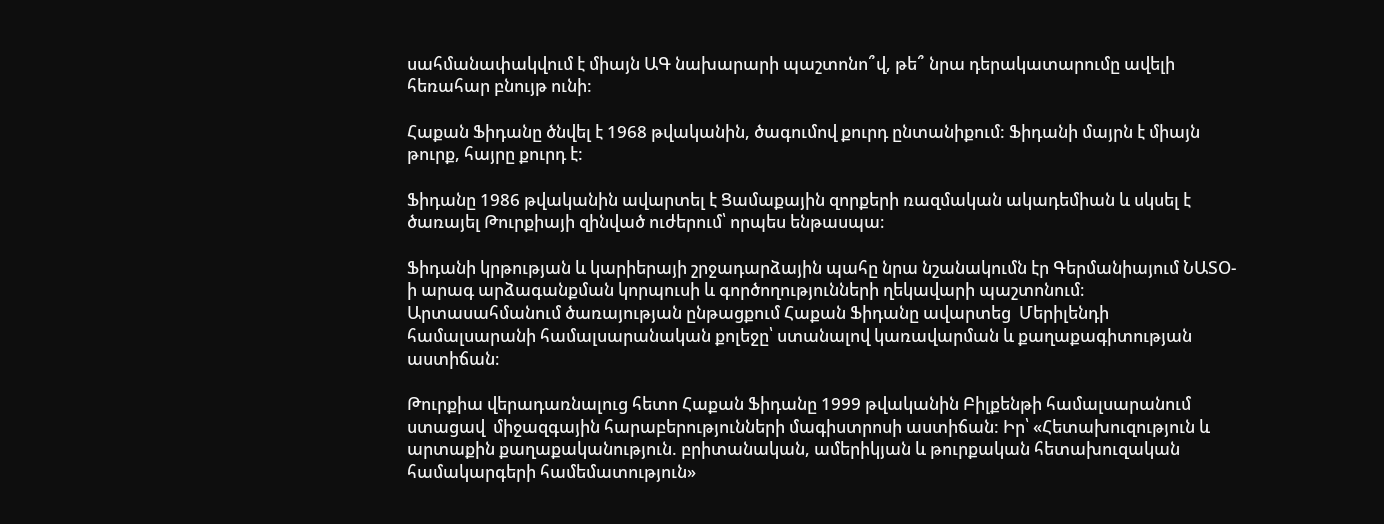սահմանափակվում է միայն ԱԳ նախարարի պաշտոնո՞վ, թե՞ նրա դերակատարումը ավելի հեռահար բնույթ ունի:

Հաքան Ֆիդանը ծնվել է 1968 թվականին, ծագումով քուրդ ընտանիքում: Ֆիդանի մայրն է միայն թուրք, հայրը քուրդ է:

Ֆիդանը 1986 թվականին ավարտել է Ցամաքային զորքերի ռազմական ակադեմիան և սկսել է ծառայել Թուրքիայի զինված ուժերում՝ որպես ենթասպա։

Ֆիդանի կրթության և կարիերայի շրջադարձային պահը նրա նշանակումն էր Գերմանիայում ՆԱՏՕ-ի արագ արձագանքման կորպուսի և գործողությունների ղեկավարի պաշտոնում։ Արտասահմանում ծառայության ընթացքում Հաքան Ֆիդանը ավարտեց  Մերիլենդի համալսարանի համալսարանական քոլեջը՝ ստանալով կառավարման և քաղաքագիտության աստիճան։

Թուրքիա վերադառնալուց հետո Հաքան Ֆիդանը 1999 թվականին Բիլքենթի համալսարանում ստացավ  միջազգային հարաբերությունների մագիստրոսի աստիճան: Իր՝ «Հետախուզություն և արտաքին քաղաքականություն. բրիտանական, ամերիկյան և թուրքական հետախուզական համակարգերի համեմատություն»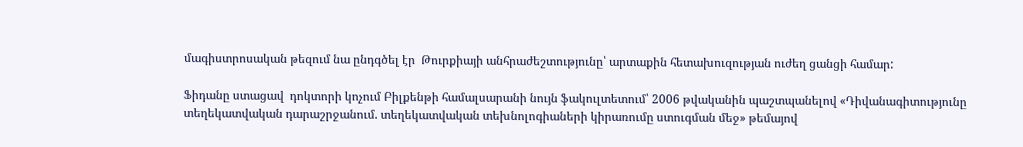մագիստրոսական թեզում նա ընդգծել էր  Թուրքիայի անհրաժեշտությունը՝ արտաքին հետախուզության ուժեղ ցանցի համար:

Ֆիդանը ստացավ  դոկտորի կոչում Բիլքենթի համալսարանի նույն ֆակուլտետում՝ 2006 թվականին պաշտպանելով «Դիվանագիտությունը տեղեկատվական դարաշրջանում. տեղեկատվական տեխնոլոգիաների կիրառումը ստուգման մեջ» թեմայով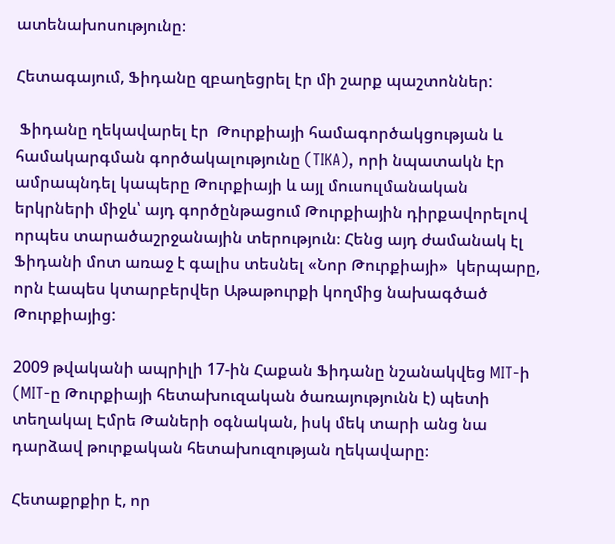ատենախոսությունը։

Հետագայում, Ֆիդանը զբաղեցրել էր մի շարք պաշտոններ:

 Ֆիդանը ղեկավարել էր  Թուրքիայի համագործակցության և համակարգման գործակալությունը (TIKA), որի նպատակն էր  ամրապնդել կապերը Թուրքիայի և այլ մուսուլմանական երկրների միջև՝ այդ գործընթացում Թուրքիային դիրքավորելով որպես տարածաշրջանային տերություն։ Հենց այդ ժամանակ էլ Ֆիդանի մոտ առաջ է գալիս տեսնել «Նոր Թուրքիայի»  կերպարը, որն էապես կտարբերվեր Աթաթուրքի կողմից նախագծած Թուրքիայից:

2009 թվականի ապրիլի 17-ին Հաքան Ֆիդանը նշանակվեց MIT-ի (MIT-ը Թուրքիայի հետախուզական ծառայությունն է) պետի տեղակալ Էմրե Թաների օգնական, իսկ մեկ տարի անց նա դարձավ թուրքական հետախուզության ղեկավարը։

Հետաքրքիր է, որ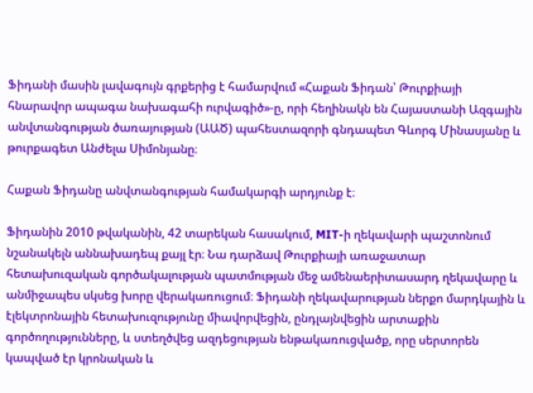Ֆիդանի մասին լավագույն գրքերից է համարվում «Հաքան Ֆիդան՝ Թուրքիայի հնարավոր ապագա նախագահի ուրվագիծ»-ը, որի հեղինակն են Հայաստանի Ազգային անվտանգության ծառայության (ԱԱԾ) պահեստազորի գնդապետ Գևորգ Մինասյանը և թուրքագետ Անժելա Սիմոնյանը։

Հաքան Ֆիդանը անվտանգության համակարգի արդյունք է։

Ֆիդանին 2010 թվականին, 42 տարեկան հասակում, MIT-ի ղեկավարի պաշտոնում նշանակելն աննախադեպ քայլ էր։ Նա դարձավ Թուրքիայի առաջատար հետախուզական գործակալության պատմության մեջ ամենաերիտասարդ ղեկավարը և անմիջապես սկսեց խորը վերակառուցում։ Ֆիդանի ղեկավարության ներքո մարդկային և էլեկտրոնային հետախուզությունը միավորվեցին, ընդլայնվեցին արտաքին գործողությունները, և ստեղծվեց ազդեցության ենթակառուցվածք, որը սերտորեն կապված էր կրոնական և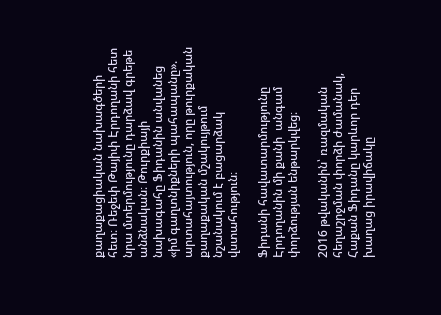քաղաքացիական նախագծերի հետ։ Ռեջեփ Թայիփ Էրդողանի հետ նրա մտերմությունը դարձավ գրեթե անձնական։ Թուրքիայի նախագահը Ֆիդանին անվանեց «իմ գաղտնիքների պահապանը». արտահայտություն, որը թուրքական քաղաքական մշակույթում նշանակում է բացարձակ վստահություն։

Ֆիդանի հավատարմությունը Էրդողանին մի քանի  անգամ փորձության ենթարկվեց։

2016 թվականին՝ ռազմական հեղաշրջման փորձի ժամանակ, Հաքան Ֆիդանը կարևոր դեր խաղաց իրավիճակը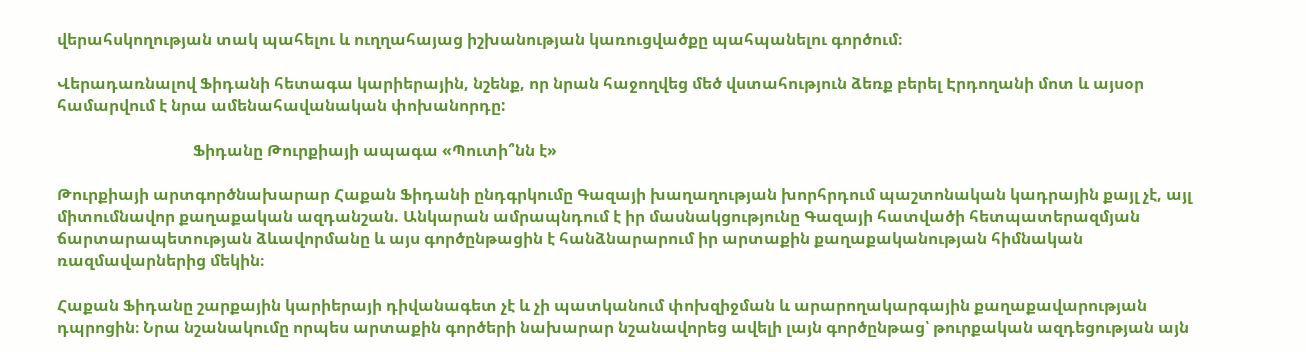վերահսկողության տակ պահելու և ուղղահայաց իշխանության կառուցվածքը պահպանելու գործում։

Վերադառնալով Ֆիդանի հետագա կարիերային, նշենք, որ նրան հաջողվեց մեծ վստահություն ձեռք բերել Էրդողանի մոտ և այսօր համարվում է նրա ամենահավանական փոխանորդը:

                                  Ֆիդանը Թուրքիայի ապագա «Պուտի՞նն է»

Թուրքիայի արտգործնախարար Հաքան Ֆիդանի ընդգրկումը Գազայի խաղաղության խորհրդում պաշտոնական կադրային քայլ չէ, այլ միտումնավոր քաղաքական ազդանշան. Անկարան ամրապնդում է իր մասնակցությունը Գազայի հատվածի հետպատերազմյան ճարտարապետության ձևավորմանը և այս գործընթացին է հանձնարարում իր արտաքին քաղաքականության հիմնական ռազմավարներից մեկին։

Հաքան Ֆիդանը շարքային կարիերայի դիվանագետ չէ և չի պատկանում փոխզիջման և արարողակարգային քաղաքավարության դպրոցին։ Նրա նշանակումը որպես արտաքին գործերի նախարար նշանավորեց ավելի լայն գործընթաց՝ թուրքական ազդեցության այն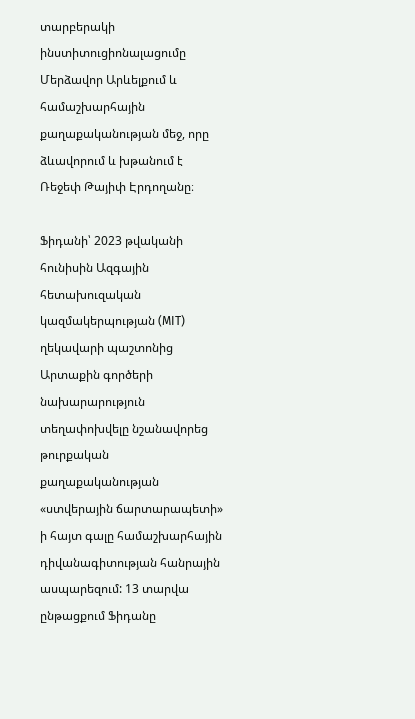տարբերակի ինստիտուցիոնալացումը Մերձավոր Արևելքում և համաշխարհային քաղաքականության մեջ, որը ձևավորում և խթանում է  Ռեջեփ Թայիփ Էրդողանը։

Ֆիդանի՝ 2023 թվականի հունիսին Ազգային հետախուզական կազմակերպության (MIT) ղեկավարի պաշտոնից Արտաքին գործերի նախարարություն տեղափոխվելը նշանավորեց թուրքական քաղաքականության «ստվերային ճարտարապետի» ի հայտ գալը համաշխարհային դիվանագիտության հանրային ասպարեզում: 13 տարվա ընթացքում Ֆիդանը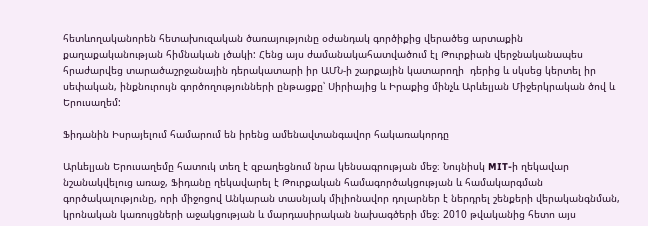հետևողականորեն հետախուզական ծառայությունը օժանդակ գործիքից վերածեց արտաքին քաղաքականության հիմնական լծակի: Հենց այս ժամանակահատվածում էլ Թուրքիան վերջնականապես հրաժարվեց տարածաշրջանային դերակատարի իր ԱՄՆ-ի շարքային կատարողի  դերից և սկսեց կերտել իր սեփական, ինքնուրույն գործողությունների ընթացքը՝ Սիրիայից և Իրաքից մինչև Արևելյան Միջերկրական ծով և Երուսաղեմ:

Ֆիդանին Իսրայելում համարում են իրենց ամենավտանգավոր հակառակորդը

Արևելյան Երուսաղեմը հատուկ տեղ է զբաղեցնում նրա կենսագրության մեջ։ Նույնիսկ MIT-ի ղեկավար նշանակվելուց առաջ, Ֆիդանը ղեկավարել է Թուրքական համագործակցության և համակարգման գործակալությունը, որի միջոցով Անկարան տասնյակ միլիոնավոր դոլարներ է ներդրել շենքերի վերականգնման, կրոնական կառույցների աջակցության և մարդասիրական նախագծերի մեջ։ 2010 թվականից հետո այս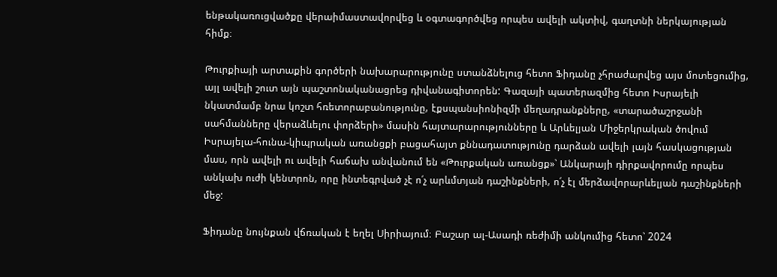ենթակառուցվածքը վերաիմաստավորվեց և օգտագործվեց որպես ավելի ակտիվ, գաղտնի ներկայության հիմք։

Թուրքիայի արտաքին գործերի նախարարությունը ստանձնելուց հետո Ֆիդանը չհրաժարվեց այս մոտեցումից, այլ ավելի շուտ այն պաշտոնականացրեց դիվանագիտորեն: Գազայի պատերազմից հետո Իսրայելի նկատմամբ նրա կոշտ հռետորաբանությունը, էքսպանսիոնիզմի մեղադրանքները, «տարածաշրջանի սահմանները վերաձևելու փորձերի» մասին հայտարարությունները և Արևելյան Միջերկրական ծովում Իսրայելա-հունա-կիպրական առանցքի բացահայտ քննադատությունը դարձան ավելի լայն հասկացության մաս, որն ավելի ու ավելի հաճախ անվանում են «Թուրքական առանցք»՝ Անկարայի դիրքավորումը որպես անկախ ուժի կենտրոն, որը ինտեգրված չէ ո՛չ արևմտյան դաշինքների, ո՛չ էլ մերձավորարևելյան դաշինքների մեջ:

Ֆիդանը նույնքան վճռական է եղել Սիրիայում։ Բաշար ալ-Ասադի ռեժիմի անկումից հետո՝ 2024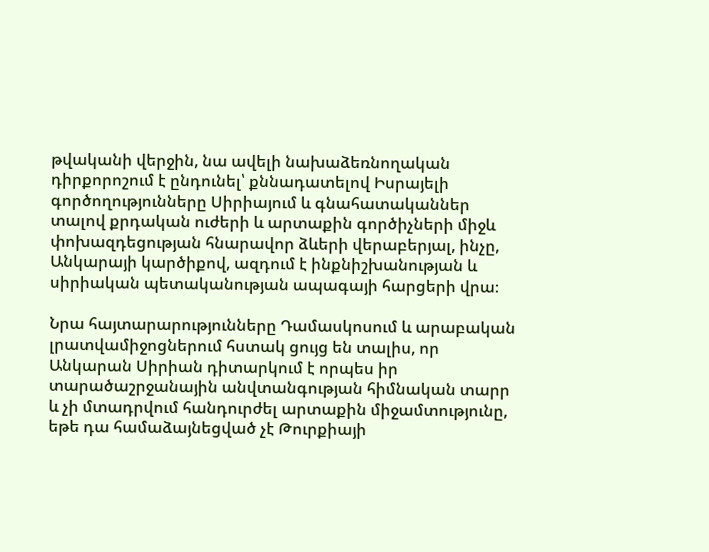թվականի վերջին, նա ավելի նախաձեռնողական դիրքորոշում է ընդունել՝ քննադատելով Իսրայելի գործողությունները Սիրիայում և գնահատականներ տալով քրդական ուժերի և արտաքին գործիչների միջև փոխազդեցության հնարավոր ձևերի վերաբերյալ, ինչը, Անկարայի կարծիքով, ազդում է ինքնիշխանության և սիրիական պետականության ապագայի հարցերի վրա։

Նրա հայտարարությունները Դամասկոսում և արաբական լրատվամիջոցներում հստակ ցույց են տալիս, որ Անկարան Սիրիան դիտարկում է որպես իր տարածաշրջանային անվտանգության հիմնական տարր և չի մտադրվում հանդուրժել արտաքին միջամտությունը, եթե դա համաձայնեցված չէ Թուրքիայի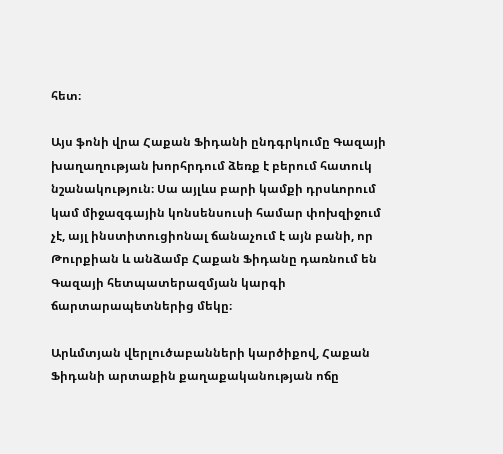հետ։

Այս ֆոնի վրա Հաքան Ֆիդանի ընդգրկումը Գազայի խաղաղության խորհրդում ձեռք է բերում հատուկ նշանակություն։ Սա այլևս բարի կամքի դրսևորում կամ միջազգային կոնսենսուսի համար փոխզիջում չէ, այլ ինստիտուցիոնալ ճանաչում է այն բանի, որ Թուրքիան և անձամբ Հաքան Ֆիդանը դառնում են Գազայի հետպատերազմյան կարգի ճարտարապետներից մեկը։

Արևմտյան վերլուծաբանների կարծիքով, Հաքան Ֆիդանի արտաքին քաղաքականության ոճը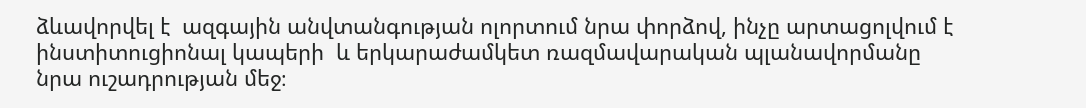ձևավորվել է  ազգային անվտանգության ոլորտում նրա փորձով, ինչը արտացոլվում է  ինստիտուցիոնալ կապերի  և երկարաժամկետ ռազմավարական պլանավորմանը նրա ուշադրության մեջ։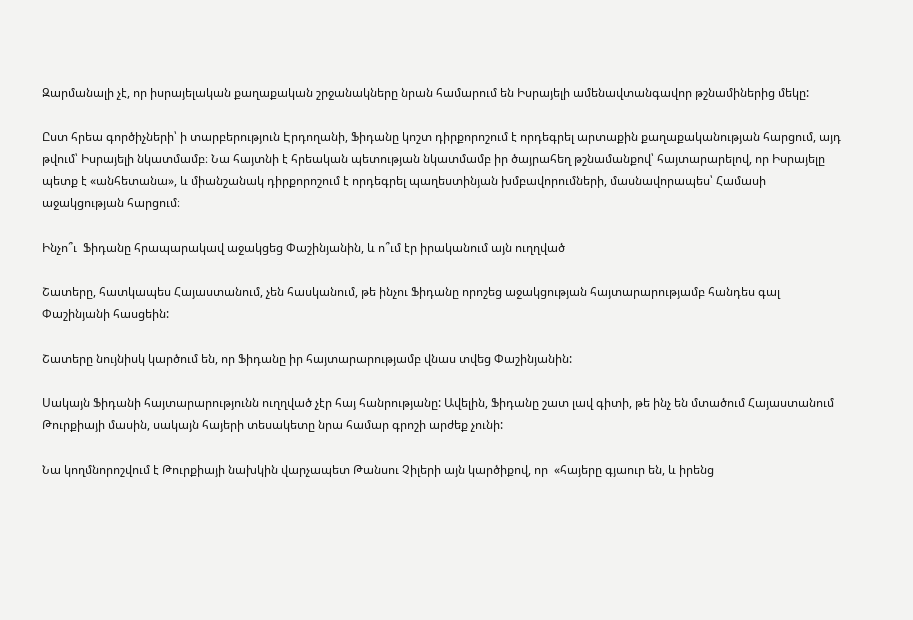Զարմանալի չէ, որ իսրայելական քաղաքական շրջանակները նրան համարում են Իսրայելի ամենավտանգավոր թշնամիներից մեկը:

Ըստ հրեա գործիչների՝ ի տարբերություն Էրդողանի, Ֆիդանը կոշտ դիրքորոշում է որդեգրել արտաքին քաղաքականության հարցում, այդ թվում՝ Իսրայելի նկատմամբ։ Նա հայտնի է հրեական պետության նկատմամբ իր ծայրահեղ թշնամանքով՝ հայտարարելով, որ Իսրայելը պետք է «անհետանա», և միանշանակ դիրքորոշում է որդեգրել պաղեստինյան խմբավորումների, մասնավորապես՝ Համասի աջակցության հարցում։

Ինչո՞ւ  Ֆիդանը հրապարակավ աջակցեց Փաշինյանին, և ո՞ւմ էր իրականում այն ուղղված

Շատերը, հատկապես Հայաստանում, չեն հասկանում, թե ինչու Ֆիդանը որոշեց աջակցության հայտարարությամբ հանդես գալ Փաշինյանի հասցեին:

Շատերը նույնիսկ կարծում են, որ Ֆիդանը իր հայտարարությամբ վնաս տվեց Փաշինյանին:

Սակայն Ֆիդանի հայտարարությունն ուղղված չէր հայ հանրությանը: Ավելին, Ֆիդանը շատ լավ գիտի, թե ինչ են մտածում Հայաստանում Թուրքիայի մասին, սակայն հայերի տեսակետը նրա համար գրոշի արժեք չունի:

Նա կողմնորոշվում է Թուրքիայի նախկին վարչապետ Թանսու Չիլերի այն կարծիքով, որ  «հայերը գյաուր են, և իրենց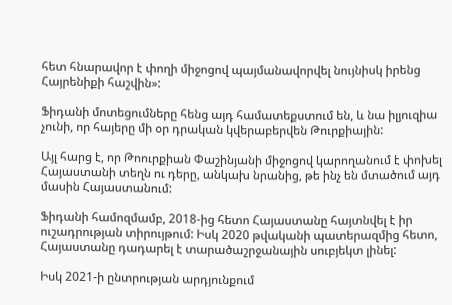հետ հնարավոր է փողի միջոցով պայմանավորվել նույնիսկ իրենց Հայրենիքի հաշվին»:

Ֆիդանի մոտեցումները հենց այդ համատեքստում են, և նա իլյուզիա չունի, որ հայերը մի օր դրական կվերաբերվեն Թուրքիային:

Այլ հարց է, որ Թոուրքիան Փաշինյանի միջոցով կարողանում է փոխել  Հայաստանի տեղն ու դերը, անկախ նրանից, թե ինչ են մտածում այդ մասին Հայաստանում:

Ֆիդանի համոզմամբ, 2018-ից հետո Հայաստանը հայտնվել է իր ուշադրության տիրույթում: Իսկ 2020 թվականի պատերազմից հետո, Հայաստանը դադարել է տարածաշրջանային սուբյեկտ լինել:

Իսկ 2021-ի ընտրության արդյունքում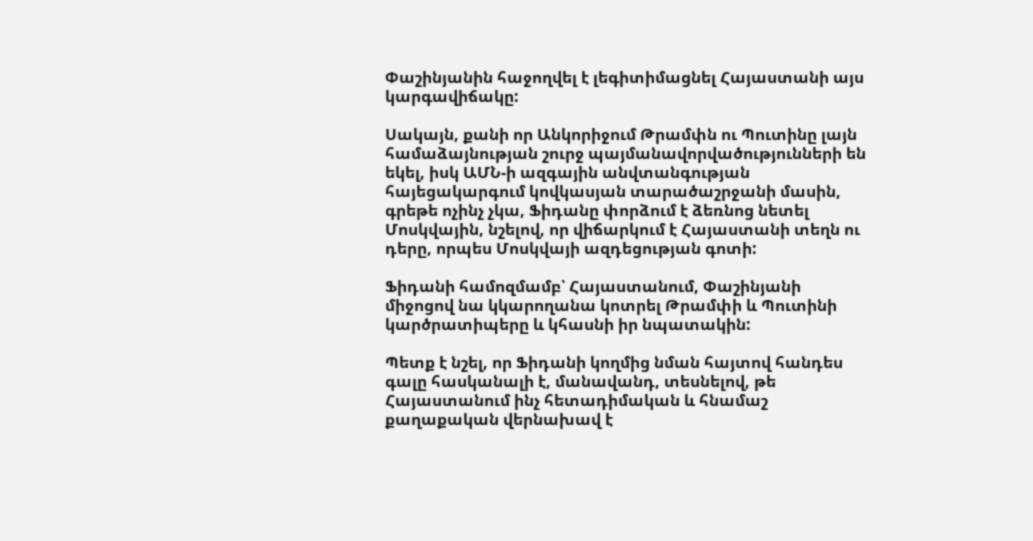Փաշինյանին հաջողվել է լեգիտիմացնել Հայաստանի այս կարգավիճակը:

Սակայն, քանի որ Անկորիջում Թրամփն ու Պուտինը լայն համաձայնության շուրջ պայմանավորվածությունների են եկել, իսկ ԱՄՆ-ի ազգային անվտանգության հայեցակարգում կովկասյան տարածաշրջանի մասին, գրեթե ոչինչ չկա, Ֆիդանը փորձում է ձեռնոց նետել Մոսկվային, նշելով, որ վիճարկում է Հայաստանի տեղն ու դերը, որպես Մոսկվայի ազդեցության գոտի:

Ֆիդանի համոզմամբ՝ Հայաստանում, Փաշինյանի միջոցով նա կկարողանա կոտրել Թրամփի և Պուտինի կարծրատիպերը և կհասնի իր նպատակին:

Պետք է նշել, որ Ֆիդանի կողմից նման հայտով հանդես գալը հասկանալի է, մանավանդ, տեսնելով, թե Հայաստանում ինչ հետադիմական և հնամաշ քաղաքական վերնախավ է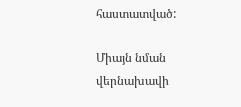հաստատված:

Միայն նման վերնախավի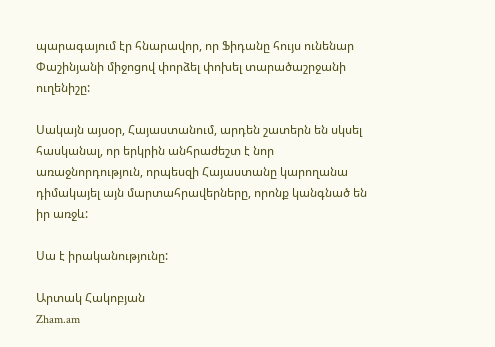պարագայում էր հնարավոր, որ Ֆիդանը հույս ունենար Փաշինյանի միջոցով փորձել փոխել տարածաշրջանի ուղենիշը:

Սակայն այսօր, Հայաստանում, արդեն շատերն են սկսել հասկանալ, որ երկրին անհրաժեշտ է նոր առաջնորդություն, որպեսզի Հայաստանը կարողանա դիմակայել այն մարտահրավերները, որոնք կանգնած են իր առջև:

Սա է իրականությունը:

Արտակ Հակոբյան
Zham.am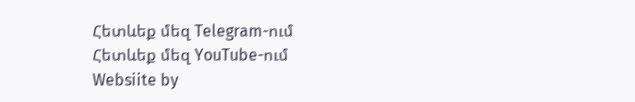Հետևեք մեզ Telegram-ում
Հետևեք մեզ YouTube-ում
Websiite by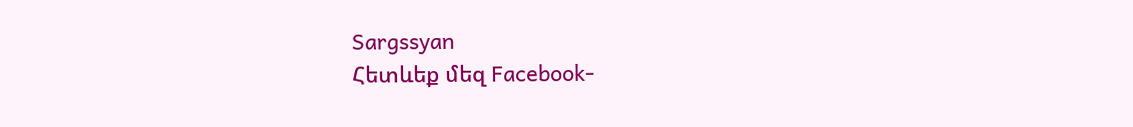Sargssyan
Հետևեք մեզ Facebook-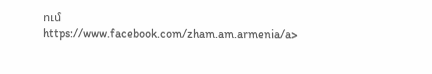ում https://www.facebook.com/zham.am.armenia/a>